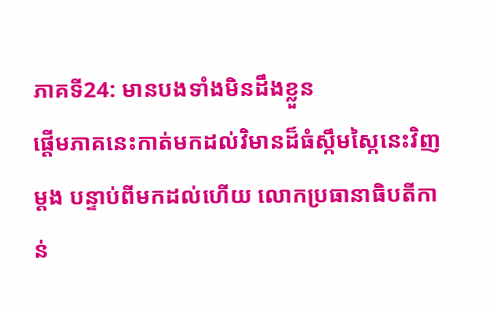ភាគទី24: មានបងទាំងមិនដឹងខ្លួន
ផ្ដើមភាគនេះកាត់មកដល់វិមានដ៏ធំស្កឹមស្កៃនេះវិញម្ដង បន្ទាប់ពីមកដល់ហើយ លោកប្រធានាធិបតីកាន់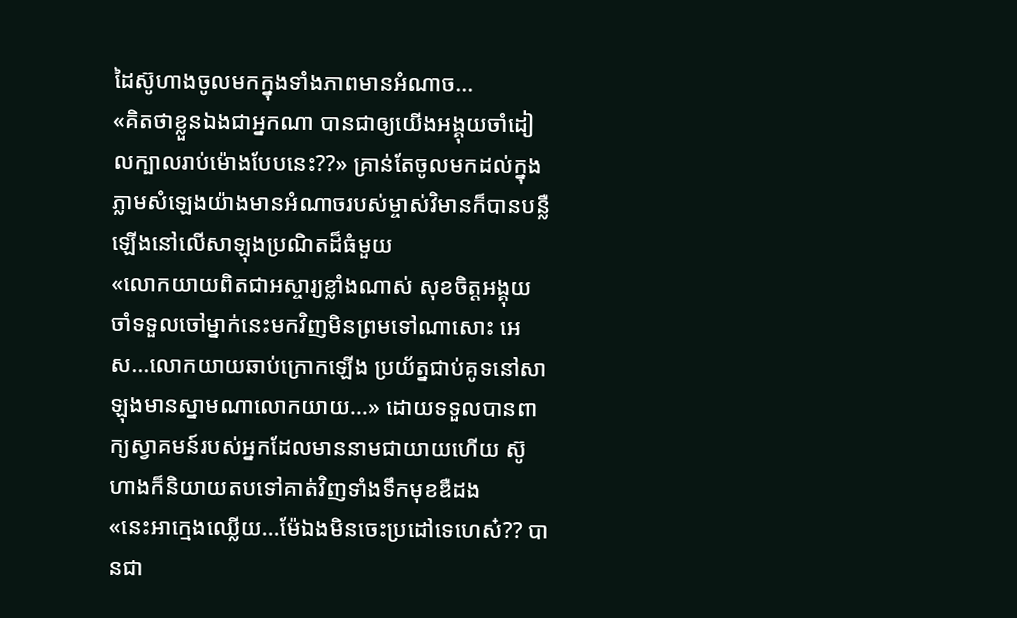ដៃស៊ូហាងចូលមកក្នុងទាំងភាពមានអំណាច...
«គិតថាខ្លួនឯងជាអ្នកណា បានជាឲ្យយើងអង្គុយចាំដៀលក្បាលរាប់ម៉ោងបែបនេះ??» គ្រាន់តែចូលមកដល់ក្នុងភ្លាមសំឡេងយ៉ាងមានអំណាចរបស់ម្ចាស់វិមានក៏បានបន្លឺឡើងនៅលើសាឡុងប្រណិតដ៏ធំមួយ
«លោកយាយពិតជាអស្ចារ្យខ្លាំងណាស់ សុខចិត្តអង្គុយចាំទទួលចៅម្នាក់នេះមកវិញមិនព្រមទៅណាសោះ អេស...លោកយាយឆាប់ក្រោកឡើង ប្រយ័ត្នជាប់គូទនៅសាឡុងមានស្នាមណាលោកយាយ...» ដោយទទួលបានពាក្យស្វាគមន៍របស់អ្នកដែលមាននាមជាយាយហើយ ស៊ូហាងក៏និយាយតបទៅគាត់វិញទាំងទឹកមុខឌឺដង
«នេះអាក្មេងឈ្លើយ...ម៉ែឯងមិនចេះប្រដៅទេហេស៎?? បានជា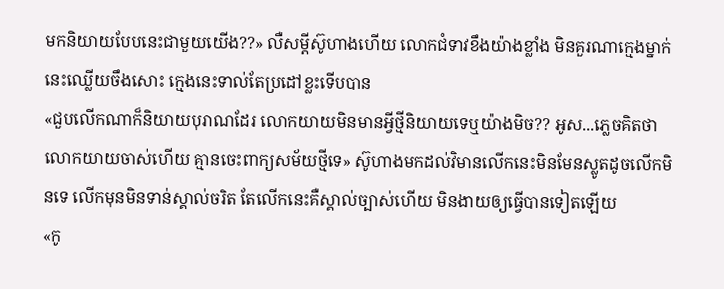មកនិយាយបែបនេះជាមួយយើង??» លឺសម្ដីស៊ូហាងហើយ លោកជំទាវខឹងយ៉ាងខ្លាំង មិនគួរណាក្មេងម្នាក់នេះឈ្លើយចឹងសោះ ក្មេងនេះទាល់តែប្រដៅខ្លះទើបបាន
«ជួបលើកណាក៏និយាយបុរាណដែរ លោកយាយមិនមានអ្វីថ្មីនិយាយទេឬយ៉ាងមិច?? អូស...ភ្លេចគិតថាលោកយាយចាស់ហើយ គ្មានចេះពាក្យសម័យថ្មីទេ» ស៊ូហាងមកដល់វិមានលើកនេះមិនមែនស្លូតដូចលើកមិនទេ លើកមុនមិនទាន់ស្គាល់ចរិត តែលើកនេះគឺស្គាល់ច្បាស់ហើយ មិនងាយឲ្យធ្វើបានទៀតឡើយ
«កូ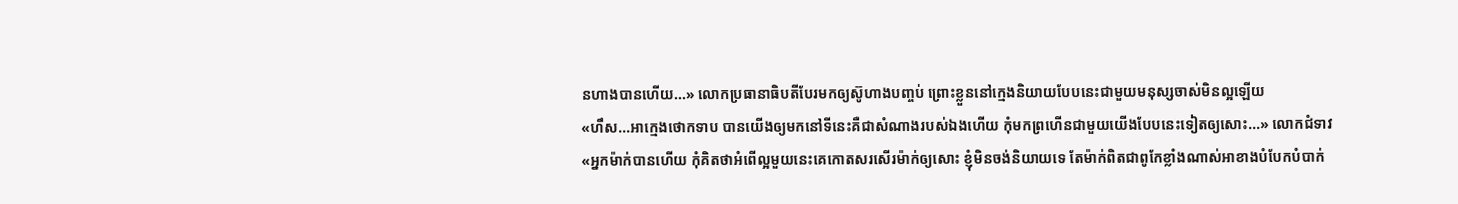នហាងបានហើយ...» លោកប្រធានាធិបតីបែរមកឲ្យស៊ូហាងបញ្ចប់ ព្រោះខ្លួននៅក្មេងនិយាយបែបនេះជាមួយមនុស្សចាស់មិនល្អឡើយ
«ហឹស...អាក្មេងថោកទាប បានយើងឲ្យមកនៅទីនេះគឺជាសំណាងរបស់ឯងហើយ កុំមកព្រហើនជាមួយយើងបែបនេះទៀតឲ្យសោះ...» លោកជំទាវ
«អ្នកម៉ាក់បានហើយ កុំគិតថាអំពើល្អមួយនេះគេកោតសរសើរម៉ាក់ឲ្យសោះ ខ្ញុំមិនចង់និយាយទេ តែម៉ាក់ពិតជាពូកែខ្លាំងណាស់អាខាងបំបែកបំបាក់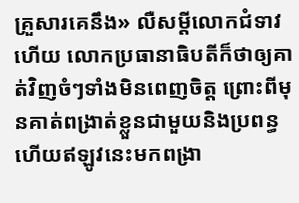គ្រួសារគេនឹង» លឺសម្ដីលោកជំទាវហើយ លោកប្រធានាធិបតីក៏ថាឲ្យគាត់វិញចំៗទាំងមិនពេញចិត្ត ព្រោះពីមុនគាត់ពង្រាត់ខ្លួនជាមួយនិងប្រពន្ធ ហើយឥឡូវនេះមកពង្រា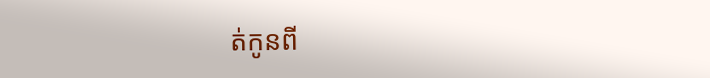ត់កូនពី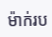ម៉ាក់រប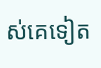ស់គេទៀត